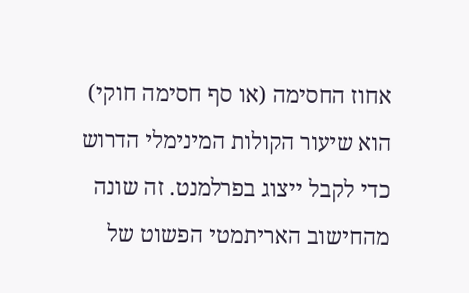אחוז החסימה (או סף חסימה חוקי) הוא שיעור הקולות המינימלי הדרוש כדי לקבל ייצוג בפרלמנט. זה שונה מהחישוב האריתמטי הפשוט של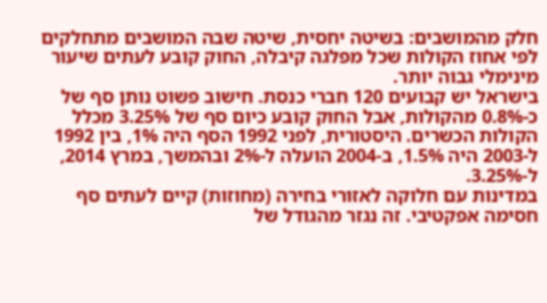חלק מהמושבים: בשיטה יחסית, שיטה שבה המושבים מתחלקים לפי אחוז הקולות שכל מפלגה קיבלה, החוק קובע לעתים שיעור מינימלי גבוה יותר.
בישראל יש קבועים 120 חברי כנסת. חישוב פשוט נותן סף של כ-0.8% מהקולות, אבל החוק קובע כיום סף של 3.25% מכלל הקולות הכשרים. היסטורית, לפני 1992 הסף היה 1%, בין 1992 ל-2003 היה 1.5%, ב-2004 הועלה ל-2% ובהמשך, במרץ 2014, ל-3.25%.
במדינות עם חלוקה לאזורי בחירה (מחוזות) קיים לעתים סף חסימה אפקטיבי. זה נגזר מהגודל של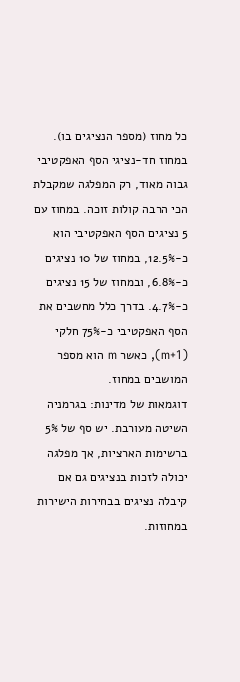כל מחוז (מספר הנציגים בו). במחוז חד-נציגי הסף האפקטיבי גבוה מאוד, רק המפלגה שמקבלת הכי הרבה קולות זוכה. במחוז עם 5 נציגים הסף האפקטיבי הוא כ-12.5%, במחוז של 10 נציגים כ-6.8%, ובמחוז של 15 נציגים כ-4.7%. בדרך כלל מחשבים את הסף האפקטיבי כ-75% חלקי (m+1), כאשר m הוא מספר המושבים במחוז.
דוגמאות של מדינות: בגרמניה השיטה מעורבת. יש סף של 5% ברשימות הארציות, אך מפלגה יכולה לזכות בנציגים גם אם קיבלה נציגים בבחירות הישירות במחוזות.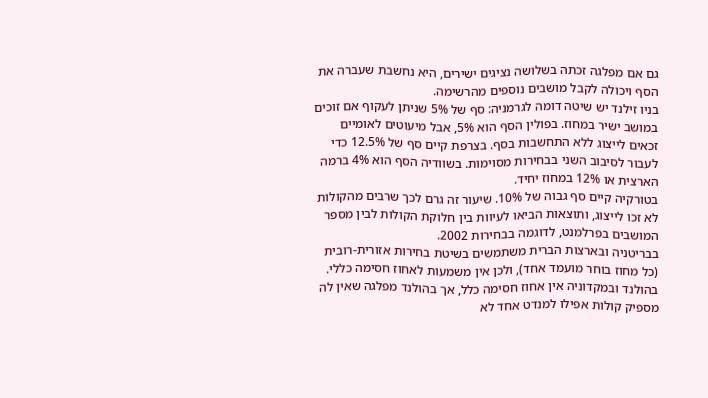גם אם מפלגה זכתה בשלושה נציגים ישירים, היא נחשבת שעברה את הסף ויכולה לקבל מושבים נוספים מהרשימה.
בניו זילנד יש שיטה דומה לגרמניה: סף של 5% שניתן לעקוף אם זוכים במושב ישיר במחוז. בפולין הסף הוא 5%, אבל מיעוטים לאומיים זכאים לייצוג ללא התחשבות בסף. בצרפת קיים סף של 12.5% כדי לעבור לסיבוב השני בבחירות מסוימות. בשוודיה הסף הוא 4% ברמה הארצית או 12% במחוז יחיד.
בטורקיה קיים סף גבוה של 10%. שיעור זה גרם לכך שרבים מהקולות לא זכו לייצוג, ותוצאות הביאו לעיוות בין חלוקת הקולות לבין מספר המושבים בפרלמנט, לדוגמה בבחירות 2002.
בבריטניה ובארצות הברית משתמשים בשיטת בחירות אזורית-רובית (כל מחוז בוחר מועמד אחד), ולכן אין משמעות לאחוז חסימה כללי. בהולנד ובמקדוניה אין אחוז חסימה כלל, אך בהולנד מפלגה שאין לה מספיק קולות אפילו למנדט אחד לא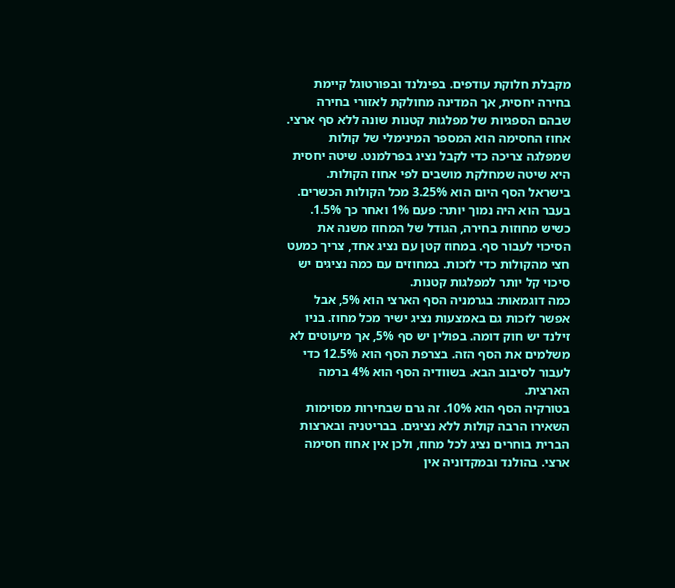מקבלת חלוקת עודפים. בפינלנד ובפורטוגל קיימת בחירה יחסית, אך המדינה מחולקת לאזורי בחירה שבהם הספגיות של מפלגות קטנות שונה ללא סף ארצי.
אחוז החסימה הוא המספר המינימלי של קולות שמפלגה צריכה כדי לקבל נציג בפרלמנט. שיטה יחסית היא שיטה שמחלקת מושבים לפי אחוז הקולות.
בישראל הסף היום הוא 3.25% מכל הקולות הכשרים. בעבר הוא היה נמוך יותר: פעם 1% ואחר כך 1.5%.
כשיש מחוזות בחירה, הגודל של המחוז משנה את הסיכוי לעבור סף. במחוז קטן עם נציג אחד, צריך כמעט חצי מהקולות כדי לזכות. במחוזים עם כמה נציגים יש סיכוי קל יותר למפלגות קטנות.
כמה דוגמאות: בגרמניה הסף הארצי הוא 5%, אבל אפשר לזכות גם באמצעות נציג ישיר מכל מחוז. בניו זילנד יש חוק דומה. בפולין יש סף 5%, אך מיעוטים לא משלמים את הסף הזה. בצרפת הסף הוא 12.5% כדי לעבור לסיבוב הבא. בשוודיה הסף הוא 4% ברמה הארצית.
בטורקיה הסף הוא 10%. זה גרם שבחירות מסוימות השאירו הרבה קולות ללא נציגים. בבריטניה ובארצות הברית בוחרים נציג לכל מחוז, ולכן אין אחוז חסימה ארצי. בהולנד ובמקדוניה אין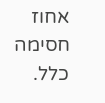אחוז חסימה כלל.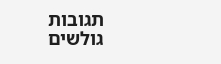תגובות גולשים